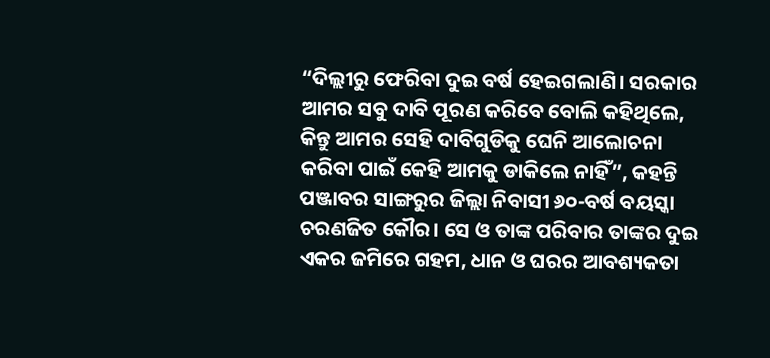“ଦିଲ୍ଲୀରୁ ଫେରିବା ଦୁଇ ବର୍ଷ ହେଇଗଲାଣି। ସରକାର ଆମର ସବୁ ଦାବି ପୂରଣ କରିବେ ବୋଲି କହିଥିଲେ, କିନ୍ତୁ ଆମର ସେହି ଦାବିଗୁଡିକୁ ଘେନି ଆଲୋଚନା କରିବା ପାଇଁ କେହି ଆମକୁ ଡାକିଲେ ନାହିଁ”, କହନ୍ତି ପଞ୍ଜାବର ସାଙ୍ଗରୁର ଜିଲ୍ଲା ନିବାସୀ ୬୦-ବର୍ଷ ବୟସ୍କା ଚରଣଜିତ କୌର। ସେ ଓ ତାଙ୍କ ପରିବାର ତାଙ୍କର ଦୁଇ ଏକର ଜମିରେ ଗହମ, ଧାନ ଓ ଘରର ଆବଶ୍ୟକତା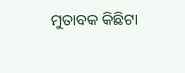ମୁତାବକ କିଛିଟା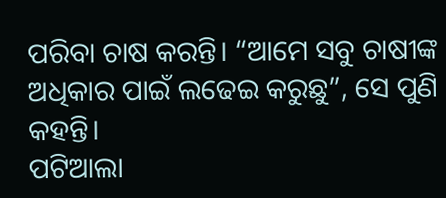ପରିବା ଚାଷ କରନ୍ତି। “ଆମେ ସବୁ ଚାଷୀଙ୍କ ଅଧିକାର ପାଇଁ ଲଢେଇ କରୁଛୁ”, ସେ ପୁଣି କହନ୍ତି।
ପଟିଆଲା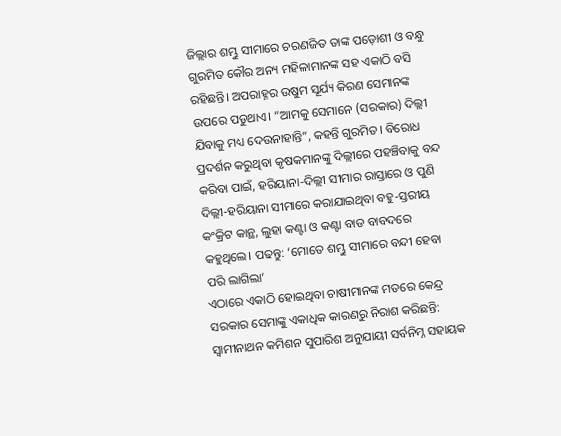ଜିଲ୍ଲାର ଶମ୍ଭୁ ସୀମାରେ ଚରଣଜିତ ତାଙ୍କ ପଡ଼ୋଶୀ ଓ ବନ୍ଧୁ ଗୁରମିତ କୌର ଅନ୍ୟ ମହିଳାମାନଙ୍କ ସହ ଏକାଠି ବସି ରହିଛନ୍ତି। ଅପରାହ୍ନର ଉଷୁମ ସୂର୍ଯ୍ୟ କିରଣ ସେମାନଙ୍କ ଉପରେ ପଡୁଥାଏ। “ଆମକୁ ସେମାନେ (ସରକାର) ଦିଲ୍ଲୀ ଯିବାକୁ ମଧ୍ୟ ଦେଉନାହାନ୍ତି”, କହନ୍ତି ଗୁରମିତ। ବିରୋଧ ପ୍ରଦର୍ଶନ କରୁଥିବା କୃଷକମାନଙ୍କୁ ଦିଲ୍ଲୀରେ ପହଞ୍ଚିବାକୁ ବନ୍ଦ କରିବା ପାଇଁ, ହରିୟାନା-ଦିଲ୍ଲୀ ସୀମାର ରାସ୍ତାରେ ଓ ପୁଣି ଦିଲ୍ଲୀ-ହରିୟାନା ସୀମାରେ କରାଯାଇଥିବା ବହୁ-ସ୍ତରୀୟ କଂକ୍ରିଟ କାନ୍ଥ, ଲୁହା କଣ୍ଟା ଓ କଣ୍ଟା ବାଡ ବାବଦରେ କହୁଥିଲେ। ପଢନ୍ତୁ: ‘ମୋତେ ଶମ୍ଭୁ ସୀମାରେ ବନ୍ଦୀ ହେବା ପରି ଲାଗିଲା’
ଏଠାରେ ଏକାଠି ହୋଇଥିବା ଚାଷୀମାନଙ୍କ ମତରେ କେନ୍ଦ୍ର ସରକାର ସେମାଙ୍କୁ ଏକାଧିକ କାରଣରୁ ନିରାଶ କରିଛନ୍ତି: ସ୍ଵାମୀନାଥନ କମିଶନ ସୁପାରିଶ ଅନୁଯାୟୀ ସର୍ବନିମ୍ନ ସହାୟକ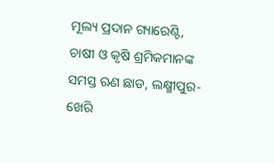ମୂଲ୍ୟ ପ୍ରଦାନ ଗ୍ୟାରେଣ୍ଟି, ଚାଷୀ ଓ କୃଷି ଶ୍ରମିକମାନଙ୍କ ସମସ୍ତ ଋଣ ଛାଡ, ଲକ୍ଷ୍ମୀପୁର-ଖେରି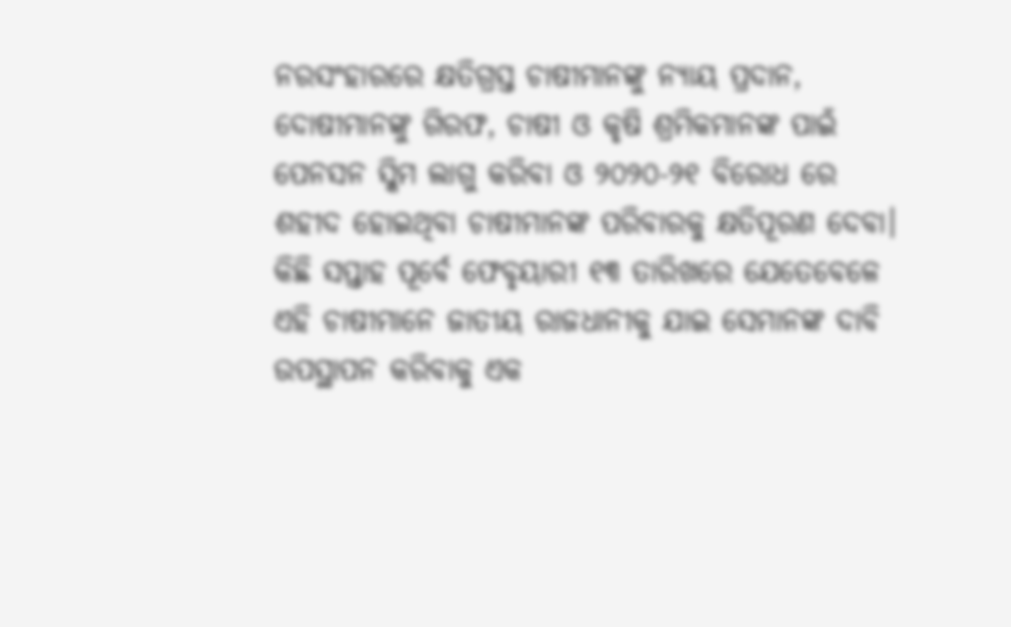ନରସଂହାରରେ କ୍ଷତିଗ୍ରସ୍ତ ଚାଷୀମାନଙ୍କୁ ନ୍ୟାୟ ପ୍ରଦାନ, ଦୋଷୀମାନଙ୍କୁ ଗିରଫ, ଚାଷୀ ଓ କୃଷି ଶ୍ରମିକମାନଙ୍କ ପାଇଁ ପେନସନ ସ୍କିମ ଲାଗୁ କରିବା ଓ ୨୦୨୦-୨୧ ବିରୋଧ ରେ ଶହୀଦ ହୋଇଥିବା ଚାଷୀମାନଙ୍କ ପରିବାରକୁ କ୍ଷତିପୂରଣ ଦେବା।
କିଛି ସପ୍ତାହ ପୂର୍ବେ ଫେବୃୟାରୀ ୧୩ ତାରିଖରେ ଯେତେବେଳେ ଏହି ଚାଷୀମାନେ ଜାତୀୟ ରାଜଧାନୀକୁ ଯାଇ ସେମାନଙ୍କ ଦାବି ଉପସ୍ଥାପନ କରିବାକୁ ଏକ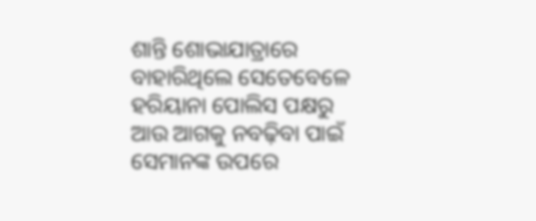ଶାନ୍ତି ଶୋଭାଯାତ୍ରାରେ ବାହାରିଥିଲେ ସେତେବେଳେ ହରିୟାନା ପୋଲିସ ପକ୍ଷରୁ ଆଉ ଆଗକୁ ନବଢ଼ିବା ପାଇଁ ସେମାନଙ୍କ ଉପରେ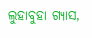ଲୁହାବୁହା ଗ୍ୟାସ,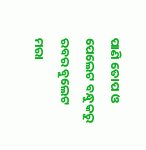ପାଣି ତୋପ ଓ ପେଲେଟ ବନ୍ଧୁକରୁ ରବର ବୁଲେଟ ମରା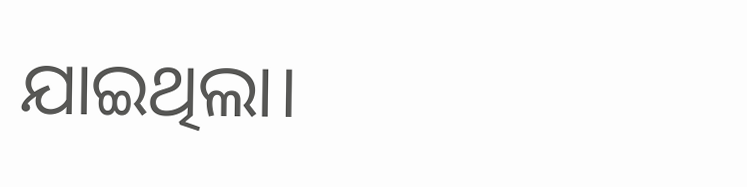ଯାଇଥିଲା।